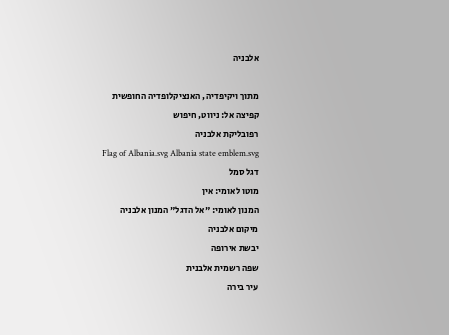אלבניה

מתוך ויקיפדיה, האנציקלופדיה החופשית
קפיצה אל: ניווט, חיפוש
רפובליקת אלבניה
Flag of Albania.svg Albania state emblem.svg
דגל סמל
מוטו לאומי: אין
המנון לאומי: "אל הדגל" המנון אלבניה
מיקום אלבניה
יבשת אירופה
שפה רשמית אלבנית
עיר בירה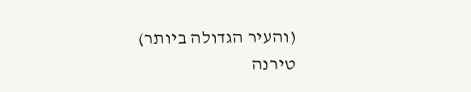(והעיר הגדולה ביותר)
טירנה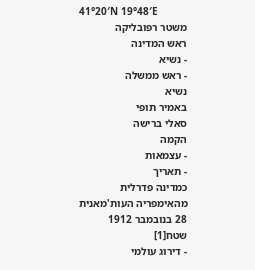41°20′N 19°48′E
משטר רפובליקה
ראש המדינה
- נשיא
- ראש ממשלה
נשיא
באמיר תופי
סאלי ברישה
הקמה
- עצמאות
- תאריך
כמדינה פדרלית
מהאימפריה העות'מאנית
28 בנובמבר 1912
שטח[1]
- דירוג עולמי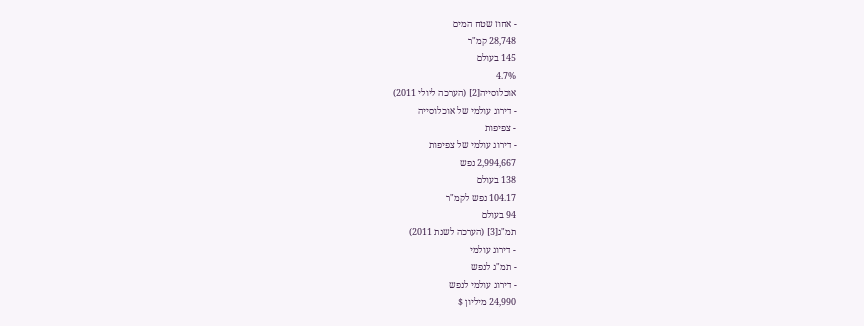- אחוז שטח המים
28,748 קמ"ר
145 בעולם
4.7%
אוכלוסייה[2] (הערכה ליולי 2011)
- דירוג עולמי של אוכלוסייה
- צפיפות
- דירוג עולמי של צפיפות
2,994,667 נפש
138 בעולם
104.17 נפש לקמ"ר
94 בעולם
תמ"ג[3] (הערכה לשנת 2011)
- דירוג עולמי
- תמ"ג לנפש
- דירוג עולמי לנפש
24,990 מיליון $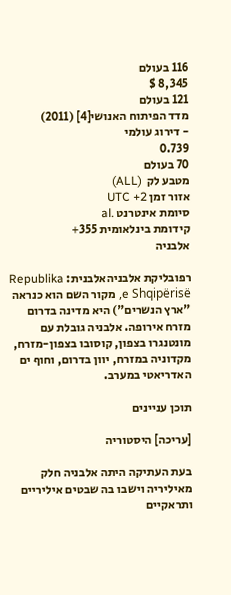116 בעולם
8,345 $
121 בעולם
מדד הפיתוח האנושי[4] (2011)
- דירוג עולמי
0.739
70 בעולם
מטבע לק  (ALL)
אזור זמן UTC +2
סיומת אינטרנט .al
קידומת בינלאומית 355+
אלבניה

רפובליקת אלבניהאלבנית: Republika e Shqipërisë, מקור השם הוא כנראה "ארץ הנשרים") היא מדינה בדרום מזרח אירופה. אלבניה גובלת עם מונטנגרו בצפון, קוסובו בצפון-מזרח, מקדוניה במזרח, יוון בדרום, וחוף ים האדריאטי במערב.

תוכן עניינים

[עריכה] היסטוריה

בעת העתיקה היתה אלבניה חלק מאיליריה וישבו בה שבטים איליריים ותראקיים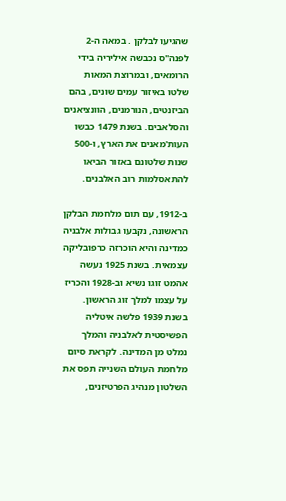שהגיעו לבלקן . במאה ה-2 לפנה"ס נכבשה איליריה בידי הרומאים, ובמרוצת המאות שלטו באיזור עמים שונים, בהם הביזנטים, הנורמנים, הוונציאנים והסלאבים. בשנת 1479 כבשו העות'מאנים את הארץ, ו-500 שנות שלטונם באזור הביאו להתאסלמות רוב האלבנים.

ב-1912, עם תום מלחמת הבלקן הראשונה, נקבעו גבולות אלבניה כמדינה והיא הוכרזה כרפובליקה עצמאית. בשנת 1925 נעשה אהמט זוגו נשיא וב-1928 והכריז על עצמו למלך זוג הראשון. בשנת 1939 פלשה איטליה הפשיסטית לאלבניה והמלך נמלט מן המדינה. לקראת סיום מלחמת העולם השנייה תפס את השלטון מנהיג הפרטיזנים,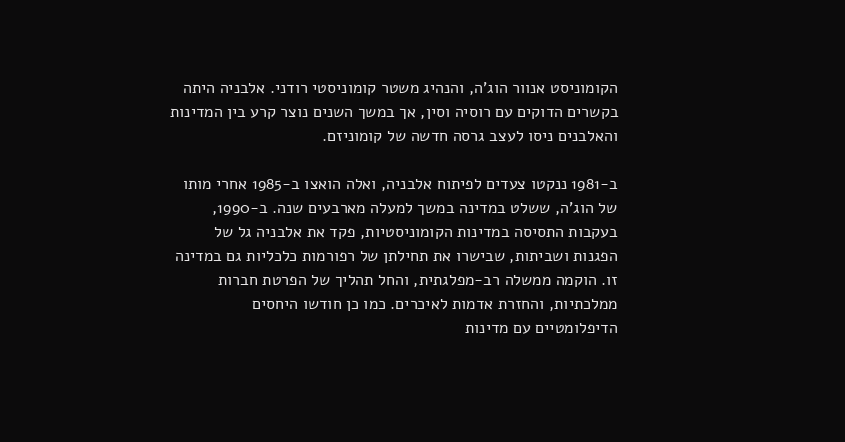הקומוניסט אנוור הוג'ה, והנהיג משטר קומוניסטי רודני. אלבניה היתה בקשרים הדוקים עם רוסיה וסין, אך במשך השנים נוצר קרע בין המדינות והאלבנים ניסו לעצב גרסה חדשה של קומוניזם.

ב-1981 ננקטו צעדים לפיתוח אלבניה, ואלה הואצו ב-1985 אחרי מותו של הוג'ה, ששלט במדינה במשך למעלה מארבעים שנה. ב-1990, בעקבות התסיסה במדינות הקומוניסטיות, פקד את אלבניה גל של הפגנות ושביתות, שבישרו את תחילתן של רפורמות כלכליות גם במדינה זו. הוקמה ממשלה רב-מפלגתית, והחל תהליך של הפרטת חברות ממלכתיות, והחזרת אדמות לאיכרים. כמו כן חודשו היחסים הדיפלומטיים עם מדינות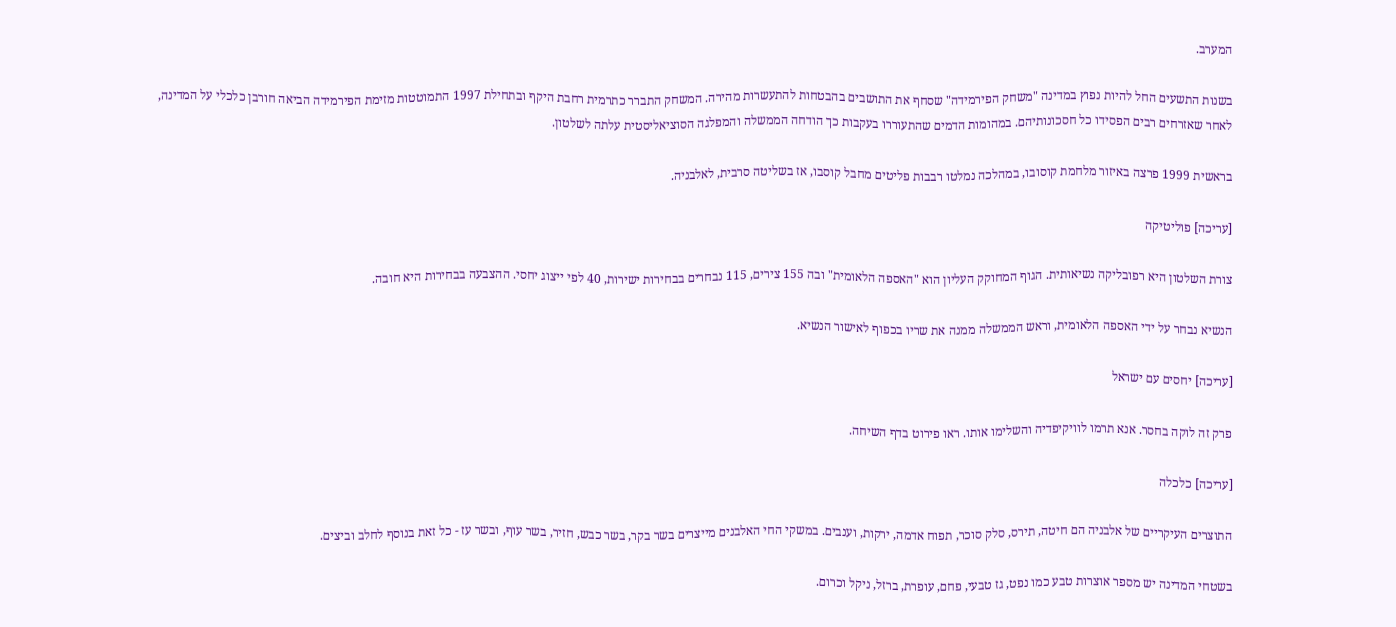המערב.

בשנות התשעים החל להיות נפוץ במדינה "משחק הפירמידה" שסחף את התושבים בהבטחות להתעשרות מהירה. המשחק התברר כתרמית רחבת היקף ובתחילת 1997 התמוטטות מזימת הפירמידה הביאה חורבן כלכלי על המדינה, לאחר שאזרחים רבים הפסידו כל חסכונותיהם. במהומות הדמים שהתעוררו בעקבות כך הודחה הממשלה והמפלגה הסוציאליסטית עלתה לשלטון.

בראשית 1999 פרצה באיזור מלחמת קוסובו, במהלכה נמלטו רבבות פליטים מחבל קוסבו, אז בשליטה סרבית, לאלבניה.

[עריכה] פוליטיקה

צורת השלטון היא רפובליקה נשיאותית. הגוף המחוקק העליון הוא "האספה הלאומית" ובה 155 צירים, 115 נבחרים בבחירות ישירות, 40 לפי ייצוג יחסי. ההצבעה בבחירות היא חובה.

הנשיא נבחר על ידי האספה הלאומית, וראש הממשלה ממנה את שריו בכפוף לאישור הנשיא.

[עריכה] יחסים עם ישראל

פרק זה לוקה בחסר. אנא תרמו לוויקיפדיה והשלימו אותו. ראו פירוט בדף השיחה.

[עריכה] כלכלה

התוצרים העיקריים של אלבניה הם חיטה, תירס, סלק סוכר, תפוח אדמה, ירקות, וענבים. במשקי החי האלבנים מייצרים בשר בקר, בשר כבש, חזיר, בשר עוף, ובשר עז - כל זאת בנוסף לחלב וביצים.

בשטחי המדינה יש מספר אוצרות טבע כמו נפט, גז טבעי, פחם, עופרת, ברזל, ניקל וכרום.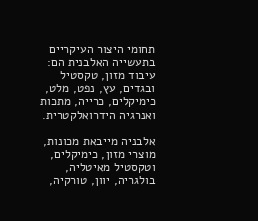תחומי היצור העיקריים בתעשייה האלבנית הם: עיבוד מזון, טקסטיל ובגדים, עץ, נפט, מלט, כימיקלים, כרייה, מתכות ואנרגיה הידרואלקטרית.

אלבניה מייבאת מכונות, מוצרי מזון, כימיקלים, וטקסטיל מאיטליה, בולגריה, יוון, טורקיה,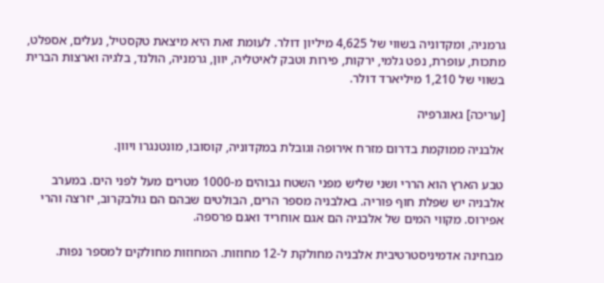גרמניה, ומקדוניה בשווי של 4,625 מיליון דולר. לעומת זאת היא מיצאת טקסטיל, נעלים, אספלט, מתכות, עופרת, נפט גלמי, ירקות, פירות וטבק לאיטליה, יוון, גרמניה, הולנד, בלגיה וארצות הברית בשווי של 1,210 מיליארד דולר.

[עריכה] גאוגרפיה

אלבניה ממוקמת בדרום מזרח אירופה וגובלת במקדוניה, קוסובו, מונטנגרו ויוון.

טבע הארץ הוא הררי ושני שליש מפני השטח גבוהים מ-1000 מטרים מעל לפני הים. במערב אלבניה יש שפלת חוף פוריה. באלבניה מספר הרים, הבולטים שבהם הם גולבקרוב, יזרצה והרי אפירוס. מקווי המים של אלבניה הם אגם אוחריד ואגם פרספה.

מבחינה אדמיניסטרטיבית אלבניה מחולקת ל-12 מחוזות. המחוזות מחולקים למספר נפות.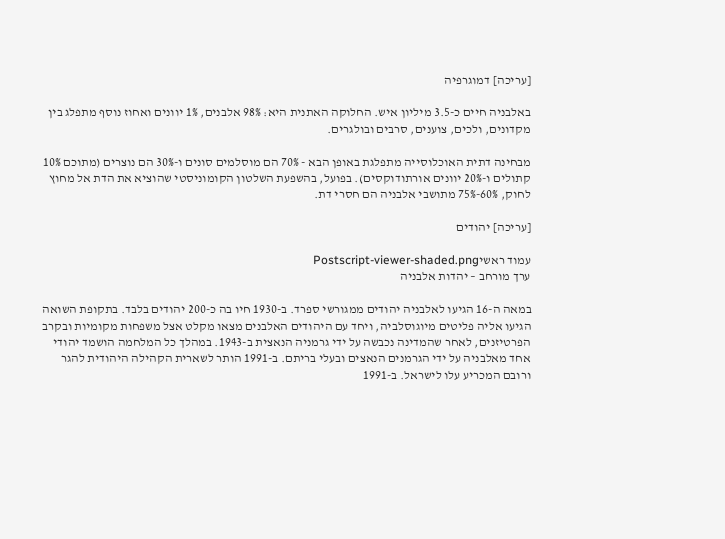[עריכה] דמוגרפיה

באלבניה חיים כ-3.5 מיליון איש. החלוקה האתנית היא: 98% אלבנים, 1% יוונים ואחוז נוסף מתפלג בין מקדונים, ולכים, צוענים, סרבים ובולגרים.

מבחינה דתית האוכלוסייה מתפלגת באופן הבא - 70% הם מוסלמים סונים ו-30% הם נוצרים (מתוכם 10% קתולים ו-20% יוונים אורתודוקסים). בפועל, בהשפעת השלטון הקומוניסטי שהוציא את הדת אל מחוץ לחוק, 60%-75% מתושבי אלבניה הם חסרי דת.

[עריכה] יהודים

עמוד ראשיPostscript-viewer-shaded.png
ערך מורחב – יהדות אלבניה

במאה ה-16 הגיעו לאלבניה יהודים ממגורשי ספרד. ב-1930 חיו בה כ-200 יהודים בלבד. בתקופת השואה הגיעו אליה פליטים מיוגוסלביה, ויחד עם היהודים האלבנים מצאו מקלט אצל משפחות מקומיות ובקרב הפרטיזנים, לאחר שהמדינה נכבשה על ידי גרמניה הנאצית ב-1943. במהלך כל המלחמה הושמד יהודי אחד מאלבניה על ידי הגרמנים הנאצים ובעלי בריתם. ב-1991 הותר לשארית הקהילה היהודית להגר ורובם המכריע עלו לישראל. ב-1991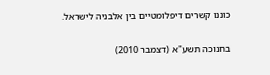כוננו קשרים דיפלומטיים בין אלבניה לישראל.

בחנוכה תשע"א (דצמבר 2010)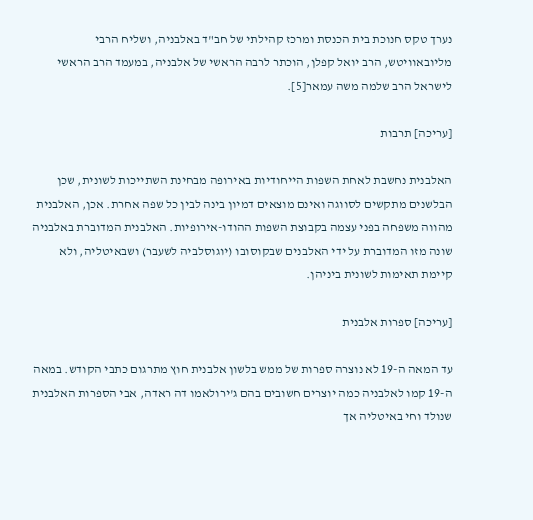נערך טקס חנוכת בית הכנסת ומרכז קהילתי של חב"ד באלבניה, ושליח הרבי מליובאוויטש, הרב יואל קפלן, הוכתר לרבה הראשי של אלבניה, במעמד הרב הראשי לישראל הרב שלמה משה עמאר[5].

[עריכה] תרבות

האלבנית נחשבת לאחת השפות הייחודיות באירופה מבחינת השתייכות לשונית, שכן הבלשנים מתקשים לסווגה ואינם מוצאים דמיון בינה לבין כל שפה אחרת. אכן, האלבנית מהווה משפחה בפני עצמה בקבוצת השפות ההודו-אירופיות. האלבנית המדוברת באלבניה שונה מזו המדוברת על ידי האלבנים שבקוסובו (יוגוסלביה לשעבר) ושבאיטליה, ולא קיימת תאימות לשונית ביניהן.

[עריכה] ספרות אלבנית

עד המאה ה-19 לא נוצרה ספרות של ממש בלשון אלבנית חוץ מתרגום כתבי הקודש. במאה ה-19 קמו לאלבניה כמה יוצרים חשובים בהם ג'ירולאמו דה ראדה, אבי הספרות האלבנית שנולד וחי באיטליה אך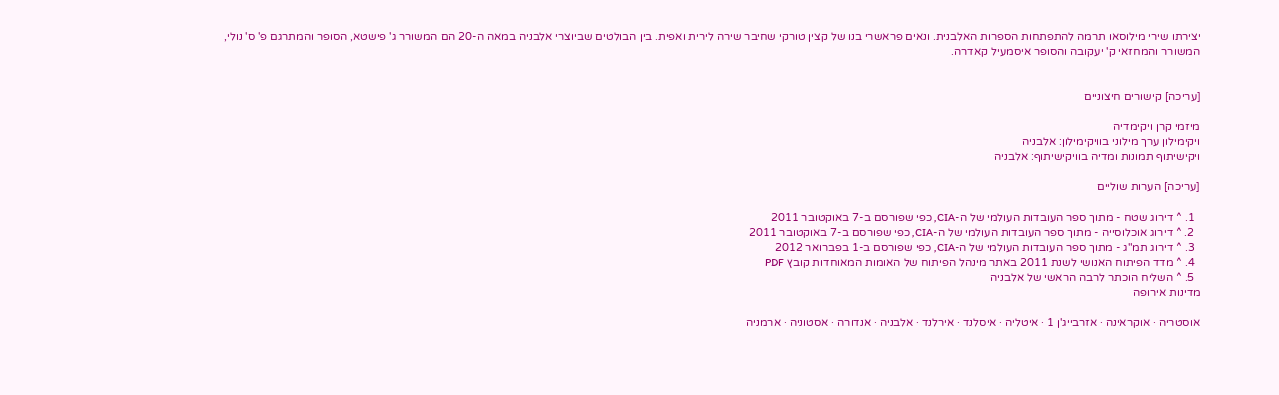יצירתו שירי מילוסאו תרמה להתפתחות הספרות האלבנית. ונאים פראשרי בנו של קצין טורקי שחיבר שירה לירית ואפית. בין הבולטים שביוצרי אלבניה במאה ה-20 הם המשורר ג' פישטא, הסופר והמתרגם פ' ס' נולי, המשורר והמחזאי ק' יעקובה והסופר איסמעיל קאדרה.


[עריכה] קישורים חיצוניים

מיזמי קרן ויקימדיה
ויקימילון ערך מילוני בוויקימילון: אלבניה
ויקישיתוף תמונות ומדיה בוויקישיתוף: אלבניה

[עריכה] הערות שוליים

  1. ^ דירוג שטח - מתוך ספר העובדות העולמי של ה-CIA, כפי שפורסם ב-7 באוקטובר 2011
  2. ^ דירוג אוכלוסייה - מתוך ספר העובדות העולמי של ה-CIA, כפי שפורסם ב-7 באוקטובר 2011
  3. ^ דירוג תמ"ג - מתוך ספר העובדות העולמי של ה-CIA, כפי שפורסם ב-1 בפברואר 2012
  4. ^ מדד הפיתוח האנושי לשנת 2011 באתר מינהל הפיתוח של האומות המאוחדות קובץ PDF
  5. ^ השליח הוכתר לרבה הראשי של אלבניה
מדינות אירופה

אוסטריה · אוקראינה · אזרבייג'ן 1 · איטליה · איסלנד · אירלנד · אלבניה · אנדורה · אסטוניה · ארמניה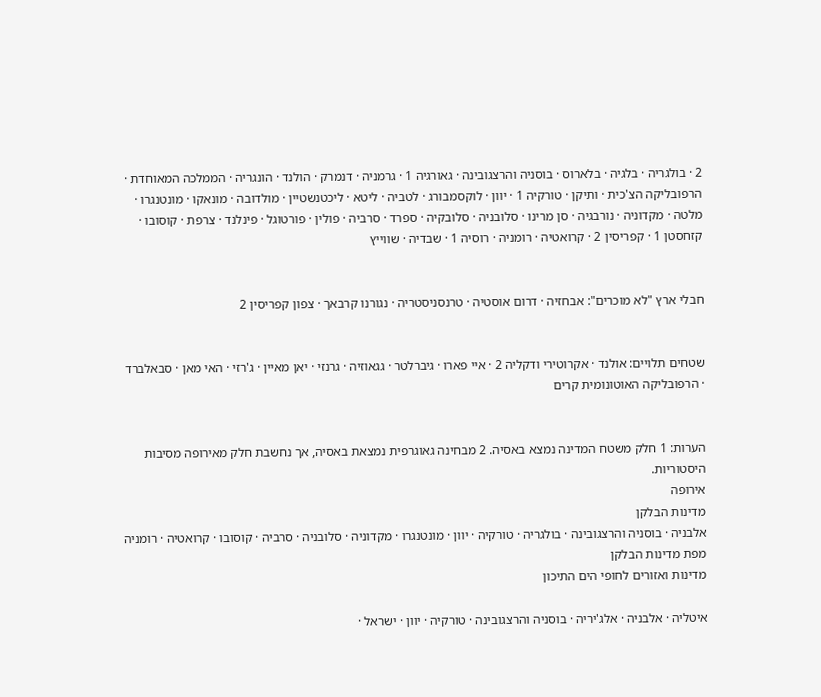2 · בולגריה · בלגיה · בלארוס · בוסניה והרצגובינה · גאורגיה 1 · גרמניה · דנמרק · הולנד · הונגריה · הממלכה המאוחדת · הרפובליקה הצ'כית · ותיקן · טורקיה 1 · יוון · לוקסמבורג · לטביה · ליטא · ליכטנשטיין · מולדובה · מונאקו · מונטנגרו · מלטה · מקדוניה · נורבגיה · סן מרינו · סלובניה · סלובקיה · ספרד · סרביה · פולין · פורטוגל · פינלנד · צרפת · קוסובו · קזחסטן 1 · קפריסין 2 · קרואטיה · רומניה · רוסיה 1 · שבדיה · שווייץ


חבלי ארץ "לא מוכרים": אבחזיה · דרום אוסטיה · טרנסניסטריה · נגורנו קרבאך · צפון קפריסין 2


שטחים תלויים: אולנד · אקרוטירי ודקליה 2 · איי פארו · גיברלטר · גגאוזיה · גרנזי · יאן מאיין · ג'רזי · האי מאן · סבאלברד · הרפובליקה האוטונומית קרים


הערות: 1 חלק משטח המדינה נמצא באסיה. 2 מבחינה גאוגרפית נמצאת באסיה, אך נחשבת חלק מאירופה מסיבות היסטוריות.
אירופה
מדינות הבלקן
אלבניה · בוסניה והרצגובינה · בולגריה · טורקיה · יוון · מונטנגרו · מקדוניה · סלובניה · סרביה · קוסובו · קרואטיה · רומניה מפת מדינות הבלקן
מדינות ואזורים לחופי הים התיכון

איטליה · אלבניה · אלג'יריה · בוסניה והרצגובינה · טורקיה · יוון · ישראל ·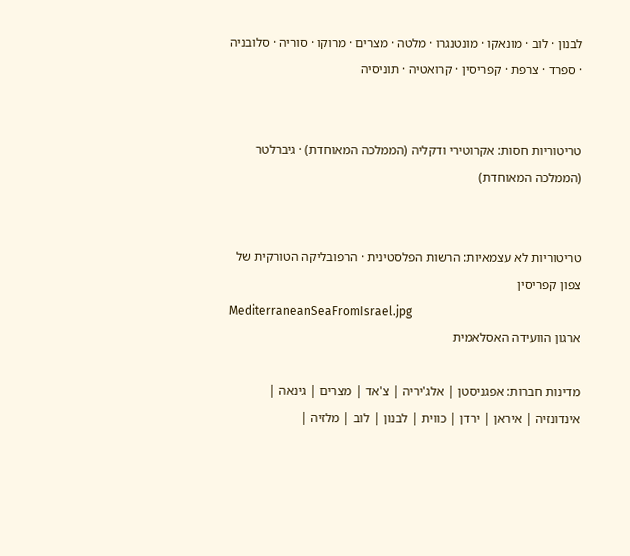לבנון · לוב · מונאקו · מונטנגרו · מלטה · מצרים · מרוקו · סוריה · סלובניה · ספרד · צרפת · קפריסין · קרואטיה · תוניסיה


טריטוריות חסות: אקרוטירי ודקליה (הממלכה המאוחדת) · גיברלטר (הממלכה המאוחדת)


טריטוריות לא עצמאיות: הרשות הפלסטינית · הרפובליקה הטורקית של צפון קפריסין
MediterraneanSeaFromIsrael.jpg
ארגון הוועידה האסלאמית

מדינות חברות: אפגניסטן | אלג'יריה | צ'אד | מצרים | גינאה | אינדונזיה | איראן | ירדן | כווית | לבנון | לוב | מלזיה |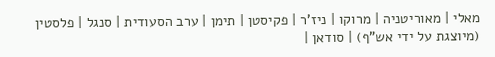מאלי | מאוריטניה | מרוקו | ניז'ר | פקיסטן | תימן | ערב הסעודית | סנגל | פלסטין (מיוצגת על ידי אש"ף) | סודאן |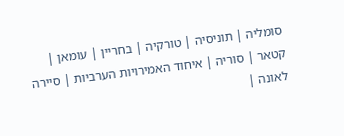סומליה | תוניסיה | טורקיה | בחריין | עומאן | קטאר | סוריה | איחוד האמירויות הערביות | סיירה לאונה |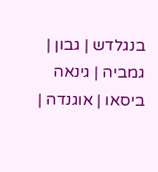בנגלדש | גבון | גמביה | גינאה ביסאו | אוגנדה |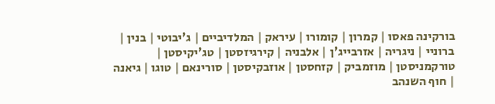בורקינה פאסו | קמרון | קומורו | עיראק | המלדיביים | ג'יבוטי | בנין | ברוניי | ניגריה | אזרבייג'ן | אלבניה | קירגיזסטן | טג'יקיסטן | טורקמניסטן | מוזמביק | קזחסטן | אוזבקיסטן | סורינאם | טוגו | גיאנה | חוף השנהב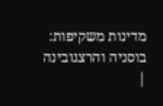מדינות משקיפות: בוסניה והרצגובינה |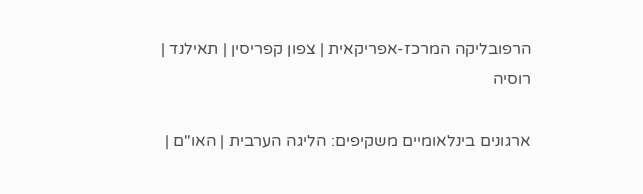הרפובליקה המרכז-אפריקאית | צפון קפריסין | תאילנד | רוסיה

ארגונים בינלאומיים משקיפים: הליגה הערבית | האו"ם |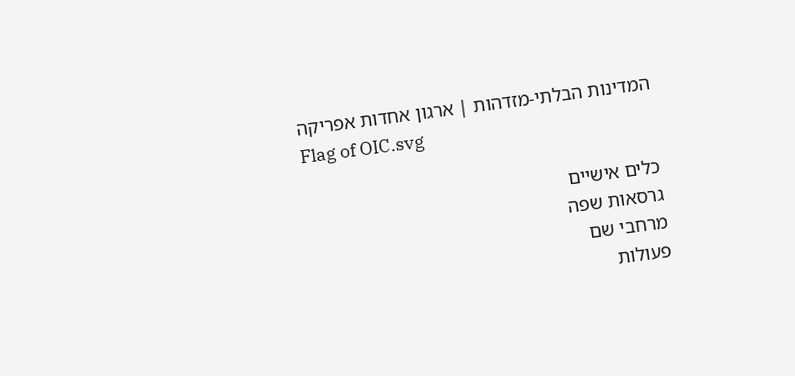המדינות הבלתי-מזדהות | ארגון אחדות אפריקה
Flag of OIC.svg

כלים אישיים
גרסאות שפה
מרחבי שם
פעולות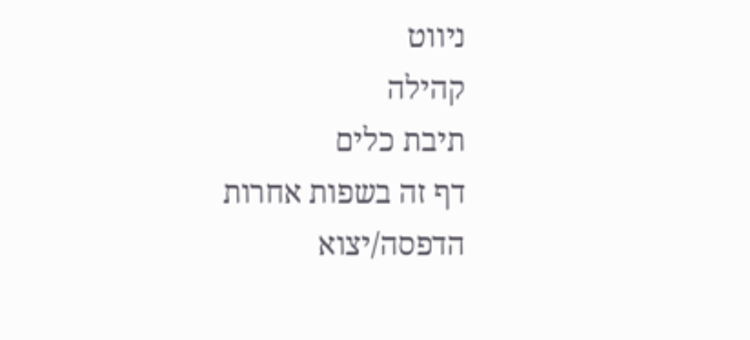ניווט
קהילה
תיבת כלים
דף זה בשפות אחרות
הדפסה/יצוא